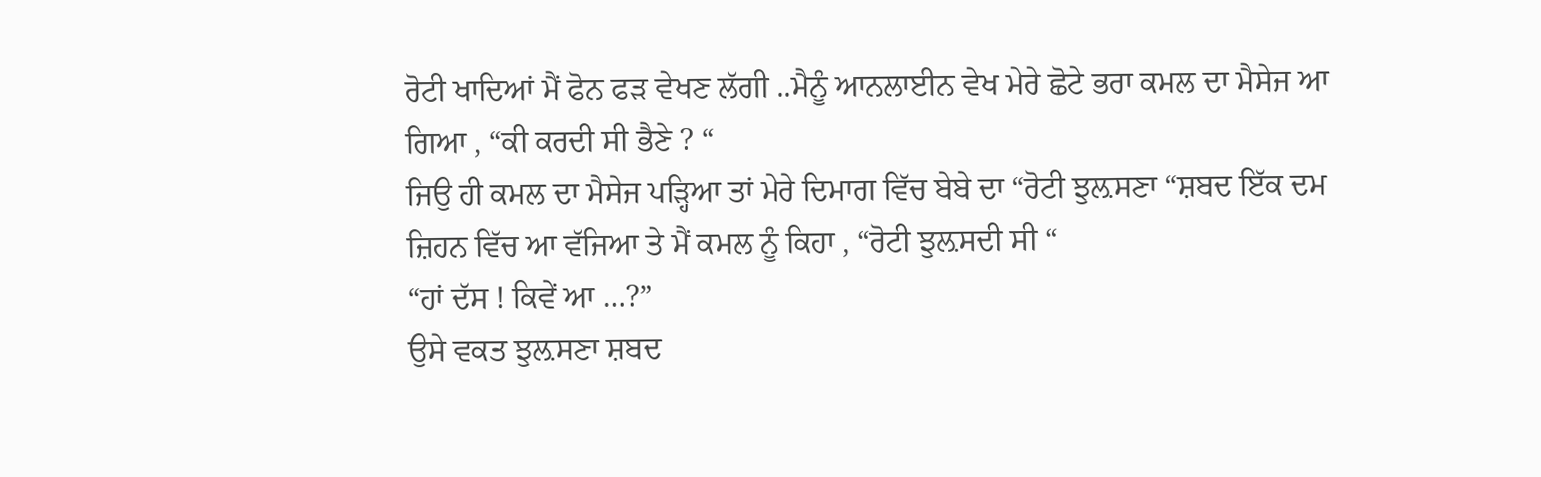ਰੋਟੀ ਖਾਦਿਆਂ ਮੈਂ ਫੋਨ ਫੜ ਵੇਖਣ ਲੱਗੀ ..ਮੈਨੂੰ ਆਨਲਾਈਨ ਵੇਖ ਮੇਰੇ ਛੋਟੇ ਭਰਾ ਕਮਲ ਦਾ ਮੈਸੇਜ ਆ ਗਿਆ , “ਕੀ ਕਰਦੀ ਸੀ ਭੈਣੇ ? “
ਜਿਉ ਹੀ ਕਮਲ ਦਾ ਮੈਸੇਜ ਪੜ੍ਹਿਆ ਤਾਂ ਮੇਰੇ ਦਿਮਾਗ ਵਿੱਚ ਬੇਬੇ ਦਾ “ਰੋਟੀ ਝੁਲ਼ਸਣਾ “ਸ਼ਬਦ ਇੱਕ ਦਮ ਜ਼ਿਹਨ ਵਿੱਚ ਆ ਵੱਜਿਆ ਤੇ ਮੈਂ ਕਮਲ ਨੂੰ ਕਿਹਾ , “ਰੋਟੀ ਝੁਲ਼ਸਦੀ ਸੀ “
“ਹਾਂ ਦੱਸ ! ਕਿਵੇਂ ਆ …?”
ਉਸੇ ਵਕਤ ਝੁਲ਼ਸਣਾ ਸ਼ਬਦ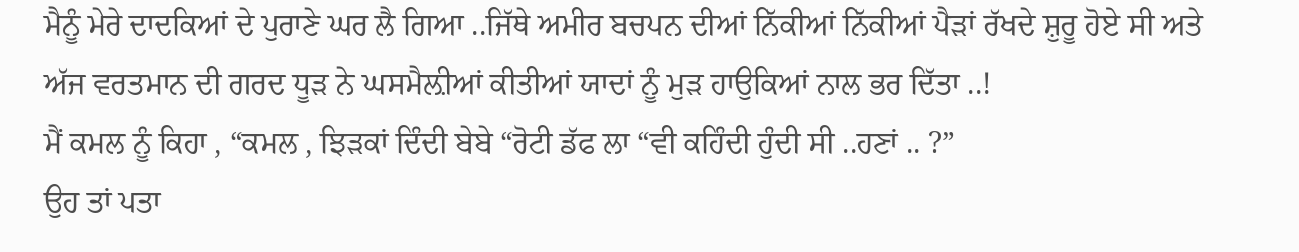ਮੈਨੂੰ ਮੇਰੇ ਦਾਦਕਿਆਂ ਦੇ ਪੁਰਾਣੇ ਘਰ ਲੈ ਗਿਆ ..ਜਿੱਥੇ ਅਮੀਰ ਬਚਪਨ ਦੀਆਂ ਨਿੱਕੀਆਂ ਨਿੱਕੀਆਂ ਪੈੜਾਂ ਰੱਖਦੇ ਸ਼ੁਰੂ ਹੋਏ ਸੀ ਅਤੇ ਅੱਜ ਵਰਤਮਾਨ ਦੀ ਗਰਦ ਧੂੜ ਨੇ ਘਸਮੈਲ਼ੀਆਂ ਕੀਤੀਆਂ ਯਾਦਾਂ ਨੂੰ ਮੁੜ ਹਾਉਕਿਆਂ ਨਾਲ ਭਰ ਦਿੱਤਾ ..!
ਮੈਂ ਕਮਲ ਨੂੰ ਕਿਹਾ , “ਕਮਲ , ਝਿੜਕਾਂ ਦਿੰਦੀ ਬੇਬੇ “ਰੋਟੀ ਡੱਫ ਲਾ “ਵੀ ਕਹਿੰਦੀ ਹੁੰਦੀ ਸੀ ..ਹਣਾਂ .. ?”
ਉਹ ਤਾਂ ਪਤਾ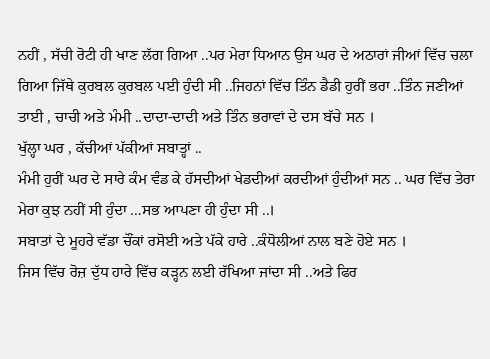ਨਹੀਂ , ਸੱਚੀ ਰੋਟੀ ਹੀ ਖਾਣ ਲੱਗ ਗਿਆ ..ਪਰ ਮੇਰਾ ਧਿਆਨ ਉਸ ਘਰ ਦੇ ਅਠਾਰਾਂ ਜੀਆਂ ਵਿੱਚ ਚਲਾ ਗਿਆ ਜਿੱਥੇ ਕੁਰਬਲ ਕੁਰਬਲ ਪਈ ਹੁੰਦੀ ਸੀ ..ਜਿਹਨਾਂ ਵਿੱਚ ਤਿੰਨ ਡੈਡੀ ਹੁਰੀਂ ਭਰਾ ..ਤਿੰਨ ਜਣੀਆਂ ਤਾਈ , ਚਾਚੀ ਅਤੇ ਮੰਮੀ ..ਦਾਦਾ-ਦਾਦੀ ਅਤੇ ਤਿੰਨ ਭਰਾਵਾਂ ਦੇ ਦਸ ਬੱਚੇ ਸਨ ।
ਖੁੱਲ੍ਹਾ ਘਰ , ਕੱਚੀਆਂ ਪੱਕੀਆਂ ਸਬਾਤ੍ਹਾਂ ..
ਮੰਮੀ ਹੁਰੀਂ ਘਰ ਦੇ ਸਾਰੇ ਕੰਮ ਵੰਡ ਕੇ ਹੱਸਦੀਆਂ ਖੇਡਦੀਆਂ ਕਰਦੀਆਂ ਹੁੰਦੀਆਂ ਸਨ .. ਘਰ ਵਿੱਚ ਤੇਰਾ ਮੇਰਾ ਕੁਝ ਨਹੀਂ ਸੀ ਹੁੰਦਾ …ਸਭ ਆਪਣਾ ਹੀ ਹੁੰਦਾ ਸੀ ..।
ਸਬਾਤਾਂ ਦੇ ਮੂਹਰੇ ਵੱਡਾ ਚੌਂਕਾਂ ਰਸੋਈ ਅਤੇ ਪੱਕੇ ਹਾਰੇ ..ਕੰਧੋਲੀਆਂ ਨਾਲ ਬਣੇ ਹੋਏ ਸਨ ।
ਜਿਸ ਵਿੱਚ ਰੋਜ਼ ਦੁੱਧ ਹਾਰੇ ਵਿੱਚ ਕੜ੍ਹਨ ਲਈ ਰੱਖਿਆ ਜਾਂਦਾ ਸੀ ..ਅਤੇ ਫਿਰ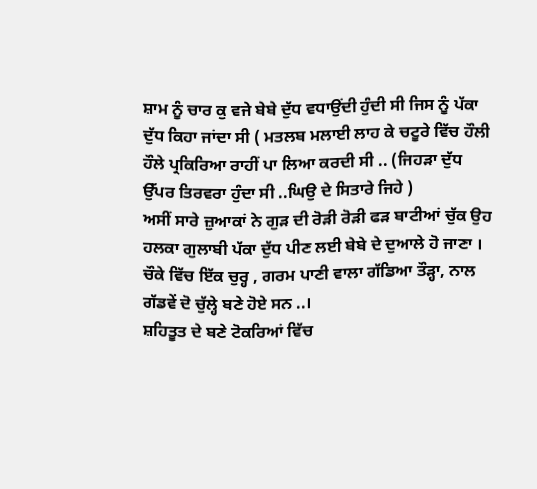ਸ਼ਾਮ ਨੂੰ ਚਾਰ ਕੁ ਵਜੇ ਬੇਬੇ ਦੁੱਧ ਵਧਾਉਂਦੀ ਹੁੰਦੀ ਸੀ ਜਿਸ ਨੂੰ ਪੱਕਾ ਦੁੱਧ ਕਿਹਾ ਜਾਂਦਾ ਸੀ ( ਮਤਲਬ ਮਲਾਈ ਲਾਹ ਕੇ ਚਟੂਰੇ ਵਿੱਚ ਹੌਲੀ ਹੌਲੇ ਪ੍ਰਕਿਰਿਆ ਰਾਹੀਂ ਪਾ ਲਿਆ ਕਰਦੀ ਸੀ .. (ਜਿਹੜਾ ਦੁੱਧ ਉੱਪਰ ਤਿਰਵਰਾ ਹੁੰਦਾ ਸੀ ..ਘਿਉ ਦੇ ਸਿਤਾਰੇ ਜਿਹੇ )
ਅਸੀਂ ਸਾਰੇ ਜ਼ੁਆਕਾਂ ਨੇ ਗੁੜ ਦੀ ਰੋੜੀ ਰੋੜੀ ਫੜ ਬਾਟੀਆਂ ਚੁੱਕ ਉਹ ਹਲਕਾ ਗੁਲਾਬੀ ਪੱਕਾ ਦੁੱਧ ਪੀਣ ਲਈ ਬੇਬੇ ਦੇ ਦੁਆਲੇ ਹੋ ਜਾਣਾ ।
ਚੌਕੇ ਵਿੱਚ ਇੱਕ ਚੁਰ੍ਹ , ਗਰਮ ਪਾਣੀ ਵਾਲਾ ਗੱਡਿਆ ਤੌੜ੍ਹਾ, ਨਾਲ ਗੱਡਵੇਂ ਦੋ ਚੁੱਲ੍ਹੇ ਬਣੇ ਹੋਏ ਸਨ ..।
ਸ਼ਹਿਤੂਤ ਦੇ ਬਣੇ ਟੋਕਰਿਆਂ ਵਿੱਚ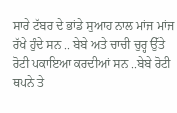ਸਾਰੇ ਟੱਬਰ ਦੇ ਭਾਂਡੇ ਸੁਆਹ ਨਾਲ ਮਾਂਜ ਮਾਂਜ ਰੱਖੇ ਹੁੰਦੇ ਸਨ .. ਬੇਬੇ ਅਤੇ ਚਾਚੀ ਚੁਰ੍ਹ ਉੱਤੇ ਰੋਟੀ ਪਕਾਇਆ ਕਰਦੀਆਂ ਸਨ ..ਬੇਬੇ ਰੋਟੀ ਥਪਨੇ ਤੇ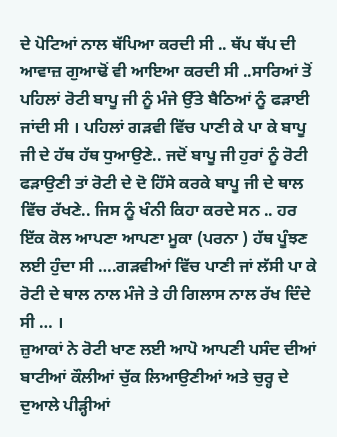ਦੇ ਪੋਟਿਆਂ ਨਾਲ ਥੱਪਿਆ ਕਰਦੀ ਸੀ .. ਥੱਪ ਥੱਪ ਦੀ ਆਵਾਜ਼ ਗੁਆਢੋਂ ਵੀ ਆਇਆ ਕਰਦੀ ਸੀ ..ਸਾਰਿਆਂ ਤੋਂ ਪਹਿਲਾਂ ਰੋਟੀ ਬਾਪੂ ਜੀ ਨੂੰ ਮੰਜੇ ਉੱਤੇ ਬੈਠਿਆਂ ਨੂੰ ਫੜਾਈ ਜਾਂਦੀ ਸੀ । ਪਹਿਲਾਂ ਗੜਵੀ ਵਿੱਚ ਪਾਣੀ ਕੇ ਪਾ ਕੇ ਬਾਪੂ ਜੀ ਦੇ ਹੱਥ ਹੱਥ ਧੁਆਉਣੇ.. ਜਦੋਂ ਬਾਪੂ ਜੀ ਹੁਰਾਂ ਨੂੰ ਰੋਟੀ ਫੜਾਉਣੀ ਤਾਂ ਰੋਟੀ ਦੇ ਦੋ ਹਿੱਸੇ ਕਰਕੇ ਬਾਪੂ ਜੀ ਦੇ ਥਾਲ ਵਿੱਚ ਰੱਖਣੇ.. ਜਿਸ ਨੂੰ ਖੰਨੀ ਕਿਹਾ ਕਰਦੇ ਸਨ .. ਹਰ ਇੱਕ ਕੋਲ ਆਪਣਾ ਆਪਣਾ ਮੂਕਾ (ਪਰਨਾ ) ਹੱਥ ਪੂੰਝਣ ਲਈ ਹੁੰਦਾ ਸੀ ….ਗੜਵੀਆਂ ਵਿੱਚ ਪਾਣੀ ਜਾਂ ਲੱਸੀ ਪਾ ਕੇ ਰੋਟੀ ਦੇ ਥਾਲ ਨਾਲ ਮੰਜੇ ਤੇ ਹੀ ਗਿਲਾਸ ਨਾਲ ਰੱਖ ਦਿੰਦੇ ਸੀ … ।
ਜ਼ੁਆਕਾਂ ਨੇ ਰੋਟੀ ਖਾਣ ਲਈ ਆਪੋ ਆਪਣੀ ਪਸੰਦ ਦੀਆਂ ਬਾਟੀਆਂ ਕੌਲੀਆਂ ਚੁੱਕ ਲਿਆਉਣੀਆਂ ਅਤੇ ਚੁਰ੍ਹ ਦੇ ਦੁਆਲੇ ਪੀੜ੍ਹੀਆਂ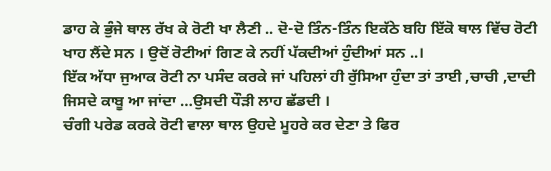ਡਾਹ ਕੇ ਭੁੰਜੇ ਥਾਲ ਰੱਖ ਕੇ ਰੋਟੀ ਖਾ ਲੈਣੀ .. ਦੋ-ਦੋ ਤਿੰਨ-ਤਿੰਨ ਇਕੱਠੇ ਬਹਿ ਇੱਕੋ ਥਾਲ ਵਿੱਚ ਰੋਟੀ ਖਾਹ ਲੈਂਦੇ ਸਨ । ਉਦੋਂ ਰੋਟੀਆਂ ਗਿਣ ਕੇ ਨਹੀਂ ਪੱਕਦੀਆਂ ਹੁੰਦੀਆਂ ਸਨ ..।
ਇੱਕ ਅੱਧਾ ਜੁਆਕ ਰੋਟੀ ਨਾ ਪਸੰਦ ਕਰਕੇ ਜਾਂ ਪਹਿਲਾਂ ਹੀ ਰੁੱਸਿਆ ਹੁੰਦਾ ਤਾਂ ਤਾਈ ,ਚਾਚੀ ,ਦਾਦੀ ਜਿਸਦੇ ਕਾਬੂ ਆ ਜਾਂਦਾ …ਉਸਦੀ ਧੌੜੀ ਲਾਹ ਛੱਡਦੀ ।
ਚੰਗੀ ਪਰੇਡ ਕਰਕੇ ਰੋਟੀ ਵਾਲਾ ਥਾਲ ਉਹਦੇ ਮੂਹਰੇ ਕਰ ਦੇਣਾ ਤੇ ਫਿਰ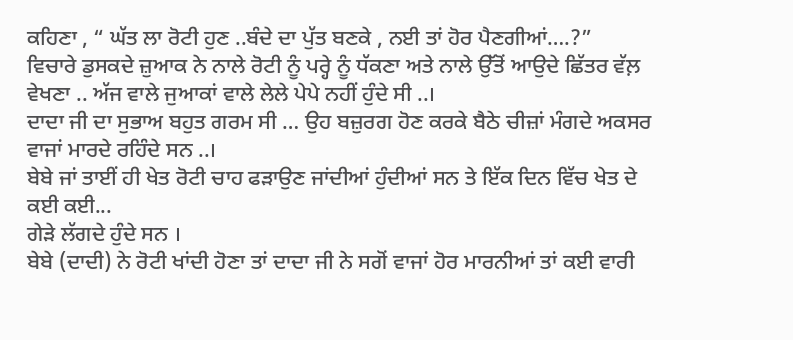ਕਹਿਣਾ , “ ਘੱਤ ਲਾ ਰੋਟੀ ਹੁਣ ..ਬੰਦੇ ਦਾ ਪੁੱਤ ਬਣਕੇ , ਨਈ ਤਾਂ ਹੋਰ ਪੈਣਗੀਆਂ….?”
ਵਿਚਾਰੇ ਡੁਸਕਦੇ ਜ਼ੁਆਕ ਨੇ ਨਾਲੇ ਰੋਟੀ ਨੂੰ ਪਰ੍ਹੇ ਨੂੰ ਧੱਕਣਾ ਅਤੇ ਨਾਲੇ ਉੱਤੋਂ ਆਉਦੇ ਛਿੱਤਰ ਵੱਲ਼ ਵੇਖਣਾ .. ਅੱਜ ਵਾਲੇ ਜੁਆਕਾਂ ਵਾਲੇ ਲੇਲੇ ਪੇਪੇ ਨਹੀਂ ਹੁੰਦੇ ਸੀ ..।
ਦਾਦਾ ਜੀ ਦਾ ਸੁਭਾਅ ਬਹੁਤ ਗਰਮ ਸੀ … ਉਹ ਬਜ਼ੁਰਗ ਹੋਣ ਕਰਕੇ ਬੈਠੇ ਚੀਜ਼ਾਂ ਮੰਗਦੇ ਅਕਸਰ ਵਾਜਾਂ ਮਾਰਦੇ ਰਹਿੰਦੇ ਸਨ ..।
ਬੇਬੇ ਜਾਂ ਤਾਈਂ ਹੀ ਖੇਤ ਰੋਟੀ ਚਾਹ ਫੜਾਉਣ ਜਾਂਦੀਆਂ ਹੁੰਦੀਆਂ ਸਨ ਤੇ ਇੱਕ ਦਿਨ ਵਿੱਚ ਖੇਤ ਦੇ ਕਈ ਕਈ...
ਗੇੜੇ ਲੱਗਦੇ ਹੁੰਦੇ ਸਨ ।
ਬੇਬੇ (ਦਾਦੀ) ਨੇ ਰੋਟੀ ਖਾਂਦੀ ਹੋਣਾ ਤਾਂ ਦਾਦਾ ਜੀ ਨੇ ਸਗੋਂ ਵਾਜਾਂ ਹੋਰ ਮਾਰਨੀਆਂ ਤਾਂ ਕਈ ਵਾਰੀ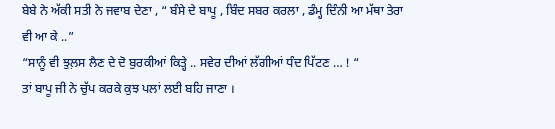ਬੇਬੇ ਨੇ ਅੱਕੀ ਸਤੀ ਨੇ ਜਵਾਬ ਦੇਣਾ , “ ਬੰਸੇ ਦੇ ਬਾਪੂ , ਬਿੰਦ ਸਬਰ ਕਰਲਾ , ਡੰਮ੍ਹ ਦਿੰਨੀ ਆ ਮੱਥਾ ਤੇਰਾ ਵੀ ਆ ਕੇ ..”
“ਸਾਨੂੰ ਵੀ ਝੁਲ਼ਸ ਲੈਣ ਦੇ ਦੋ ਬੁਰਕੀਆਂ ਕਿਤ੍ਹੇ .. ਸਵੇਰ ਦੀਆਂ ਲੱਗੀਆਂ ਧੰਦ ਪਿੱਟਣ … ! “
ਤਾਂ ਬਾਪੂ ਜੀ ਨੇ ਚੁੱਪ ਕਰਕੇ ਕੁਝ ਪਲਾਂ ਲਈ ਬਹਿ ਜਾਣਾ ।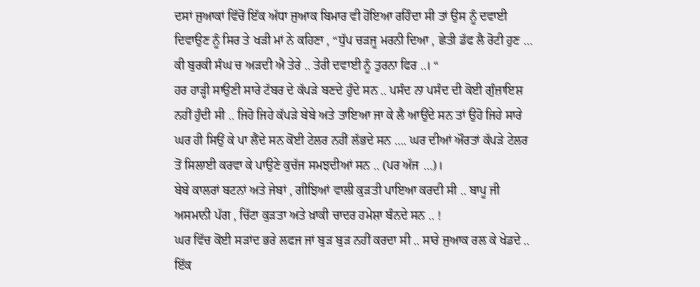ਦਸਾਂ ਜੁਆਕਾਂ ਵਿੱਚੋਂ ਇੱਕ ਅੱਧਾ ਜੁਆਕ ਬਿਮਾਰ ਵੀ ਹੋਂਇਆ ਰਹਿੰਦਾ ਸੀ ਤਾਂ ਉਸ ਨੂੰ ਦਵਾਈ ਦਿਵਾਉਣ ਨੂੰ ਸਿਰ ਤੇ ਖੜੀ ਮਾਂ ਨੇ ਕਹਿਣਾ , “ਧੁੱਪ ਚੜਜੂ ਮਰਨੀ ਦਿਆ , ਛੇਤੀ ਡੱਫ ਲੈ ਰੋਟੀ ਹੁਣ … ਕੀ ਬੁਰਕੀ ਸੰਘ ਚ ਅੜਦੀ ਐ ਤੇਰੇ .. ਤੇਰੀ ਦਵਾਈ ਨੂੰ ਤੁਰਨਾ ਫਿਰ ..। “
ਹਰ ਹਾੜ੍ਹੀ ਸਾਉਣੀ ਸਾਰੇ ਟੱਬਰ ਦੇ ਕੱਪੜੇ ਬਣਦੇ ਹੁੰਦੇ ਸਨ .. ਪਸੰਦ ਨਾ ਪਸੰਦ ਦੀ ਕੋਈ ਗੁੰਜ਼ਾਇਸ਼ ਨਹੀਂ ਹੁੰਦੀ ਸੀ .. ਜਿਹੋ ਜਿਹੇ ਕੱਪੜੇ ਬੇਬੇ ਅਤੇ ਤਾਇਆ ਜਾ ਕੇ ਲੈ ਆਉਂਦੇ ਸਨ ਤਾਂ ਉਹੋ ਜਿਹੇ ਸਾਰੇ ਘਰ ਹੀ ਸਿਉਂ ਕੇ ਪਾ ਲੈਂਦੇ ਸਨ ਕੋਂਈ ਟੇਲਰ ਨਹੀਂ ਲੱਭਦੇ ਸਨ …. ਘਰ ਦੀਆਂ ਔਰਤਾਂ ਕੱਪੜੇ ਟੇਲਰ ਤੋਂ ਸਿਲਾਈ ਕਰਵਾ ਕੇ ਪਾਉਣੇ ਕੁਚੱਜ ਸਮਝਦੀਆਂ ਸਨ .. (ਪਰ ਅੱਜ …)।
ਬੇਬੇ ਕਾਲਰਾਂ ਬਟਨਾਂ ਅਤੇ ਜੇਬਾਂ , ਗੀਝਿਆਂ ਵਾਲੀ ਕੁੜਤੀ ਪਾਇਆ ਕਰਦੀ ਸੀ .. ਬਾਪੂ ਜੀ ਅਸਮਾਨੀ ਪੱਗ , ਚਿੱਟਾ ਕੁੜਤਾ ਅਤੇ ਖ਼ਾਕੀ ਚਾਦਰ ਹਮੇਸ਼ਾ ਬੰਨਦੇ ਸਨ .. !
ਘਰ ਵਿੱਚ ਕੋਂਈ ਸੜਾਂਦ ਭਰੇ ਲਫਜ ਜਾਂ ਬੁੜ ਬੁੜ ਨਹੀਂ ਕਰਦਾ ਸੀ .. ਸਾਰੇ ਜੁਆਕ ਰਲ ਕੇ ਖੇਡਦੇ .. ਇੱਕ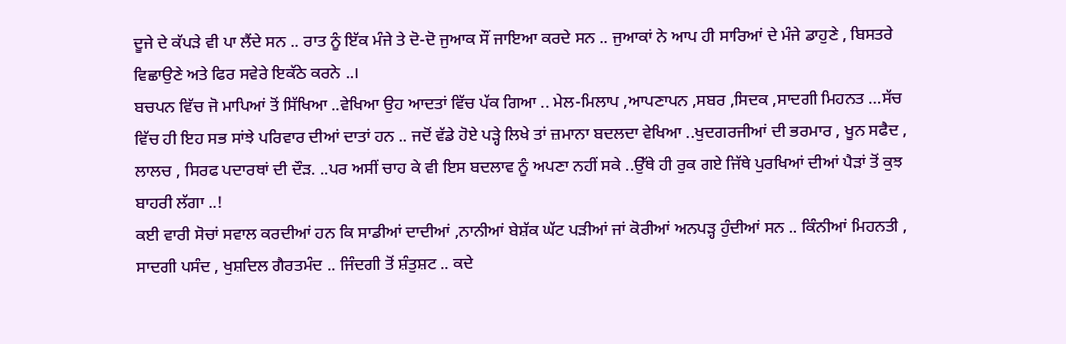ਦੂਜੇ ਦੇ ਕੱਪੜੇ ਵੀ ਪਾ ਲੈਂਦੇ ਸਨ .. ਰਾਤ ਨੂੰ ਇੱਕ ਮੰਜੇ ਤੇ ਦੋ-ਦੋ ਜੁਆਕ ਸੌਂ ਜਾਇਆ ਕਰਦੇ ਸਨ .. ਜੁਆਕਾਂ ਨੇ ਆਪ ਹੀ ਸਾਰਿਆਂ ਦੇ ਮੰਜੇ ਡਾਹੁਣੇ , ਬਿਸਤਰੇ ਵਿਛਾਉਣੇ ਅਤੇ ਫਿਰ ਸਵੇਰੇ ਇਕੱਠੇ ਕਰਨੇ ..।
ਬਚਪਨ ਵਿੱਚ ਜੋ ਮਾਪਿਆਂ ਤੋਂ ਸਿੱਖਿਆ ..ਵੇਖਿਆ ਉਹ ਆਦਤਾਂ ਵਿੱਚ ਪੱਕ ਗਿਆ .. ਮੇਲ-ਮਿਲਾਪ ,ਆਪਣਾਪਨ ,ਸਬਰ ,ਸਿਦਕ ,ਸਾਦਗੀ ਮਿਹਨਤ …ਸੱਚ ਵਿੱਚ ਹੀ ਇਹ ਸਭ ਸਾਂਝੇ ਪਰਿਵਾਰ ਦੀਆਂ ਦਾਤਾਂ ਹਨ .. ਜਦੋਂ ਵੱਡੇ ਹੋਏ ਪੜ੍ਹੇ ਲਿਖੇ ਤਾਂ ਜ਼ਮਾਨਾ ਬਦਲਦਾ ਵੇਖਿਆ ..ਖੁਦਗਰਜੀਆਂ ਦੀ ਭਰਮਾਰ , ਖੂਨ ਸਫੈਦ , ਲਾਲਚ , ਸਿਰਫ ਪਦਾਰਥਾਂ ਦੀ ਦੌੜ. ..ਪਰ ਅਸੀਂ ਚਾਹ ਕੇ ਵੀ ਇਸ ਬਦਲਾਵ ਨੂੰ ਅਪਣਾ ਨਹੀਂ ਸਕੇ ..ਉੱਥੇ ਹੀ ਰੁਕ ਗਏ ਜਿੱਥੇ ਪੁਰਖਿਆਂ ਦੀਆਂ ਪੈੜਾਂ ਤੋਂ ਕੁਝ ਬਾਹਰੀ ਲੱਗਾ ..!
ਕਈ ਵਾਰੀ ਸੋਚਾਂ ਸਵਾਲ ਕਰਦੀਆਂ ਹਨ ਕਿ ਸਾਡੀਆਂ ਦਾਦੀਆਂ ,ਨਾਨੀਆਂ ਬੇਸ਼ੱਕ ਘੱਟ ਪੜੀਆਂ ਜਾਂ ਕੋਰੀਆਂ ਅਨਪੜ੍ਹ ਹੁੰਦੀਆਂ ਸਨ .. ਕਿੰਨੀਆਂ ਮਿਹਨਤੀ , ਸਾਦਗੀ ਪਸੰਦ , ਖੁਸ਼ਦਿਲ ਗੈਰਤਮੰਦ .. ਜਿੰਦਗੀ ਤੋਂ ਸ਼ੰਤੁਸ਼ਟ .. ਕਦੇ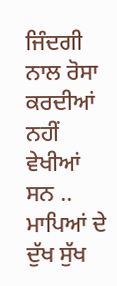ਜਿੰਦਗੀ ਨਾਲ ਰੋਸਾ ਕਰਦੀਆਂ ਨਹੀਂ ਵੇਖੀਆਂ ਸਨ .. ਮਾਪਿਆਂ ਦੇ ਦੁੱਖ ਸੁੱਖ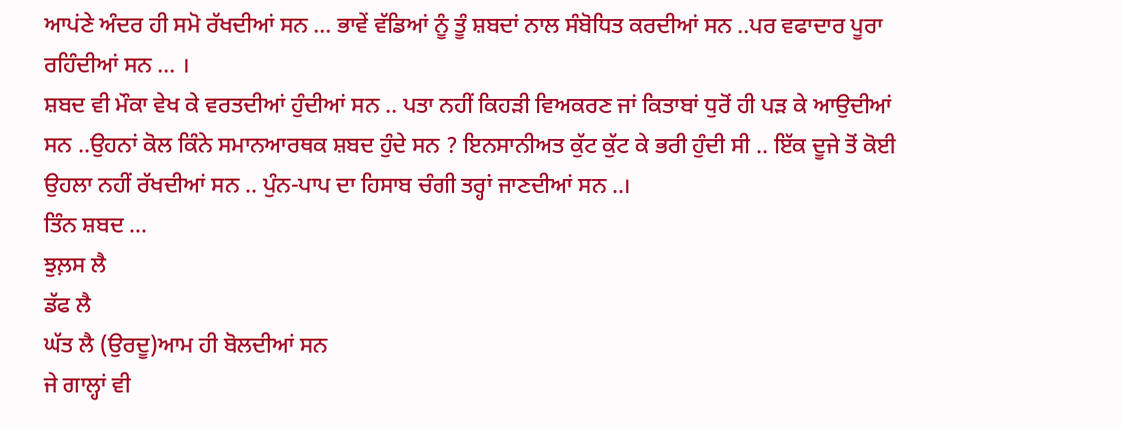ਆਪਂਣੇ ਅੰਦਰ ਹੀ ਸਮੋ ਰੱਖਦੀਆਂ ਸਨ … ਭਾਵੇਂ ਵੱਡਿਆਂ ਨੂੰ ਤੂੰ ਸ਼ਬਦਾਂ ਨਾਲ ਸੰਬੋਧਿਤ ਕਰਦੀਆਂ ਸਨ ..ਪਰ ਵਫਾਦਾਰ ਪੂਰਾ ਰਹਿੰਦੀਆਂ ਸਨ … ।
ਸ਼ਬਦ ਵੀ ਮੌਕਾ ਵੇਖ ਕੇ ਵਰਤਦੀਆਂ ਹੁੰਦੀਆਂ ਸਨ .. ਪਤਾ ਨਹੀਂ ਕਿਹੜੀ ਵਿਅਕਰਣ ਜਾਂ ਕਿਤਾਬਾਂ ਧੁਰੋਂ ਹੀ ਪੜ ਕੇ ਆਉਦੀਆਂ ਸਨ ..ਉਹਨਾਂ ਕੋਲ ਕਿੰਨੇ ਸਮਾਨਆਰਥਕ ਸ਼ਬਦ ਹੁੰਦੇ ਸਨ ? ਇਨਸਾਨੀਅਤ ਕੁੱਟ ਕੁੱਟ ਕੇ ਭਰੀ ਹੁੰਦੀ ਸੀ .. ਇੱਕ ਦੂਜੇ ਤੋਂ ਕੋਈ ਉਹਲਾ ਨਹੀਂ ਰੱਖਦੀਆਂ ਸਨ .. ਪੁੰਨ-ਪਾਪ ਦਾ ਹਿਸਾਬ ਚੰਗੀ ਤਰ੍ਹਾਂ ਜਾਣਦੀਆਂ ਸਨ ..।
ਤਿੰਨ ਸ਼ਬਦ …
ਝੁਲ਼ਸ ਲੈ
ਡੱਫ ਲੈ
ਘੱਤ ਲੈ (ਉਰਦੂ)ਆਮ ਹੀ ਬੋਲਦੀਆਂ ਸਨ
ਜੇ ਗਾਲ੍ਹਾਂ ਵੀ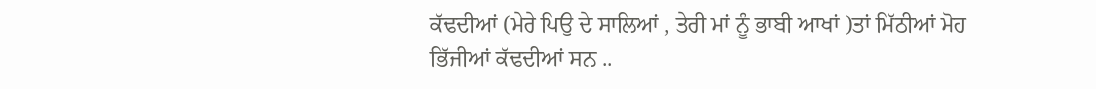ਕੱਢਦੀਆਂ (ਮੇਰੇ ਪਿਉ ਦੇ ਸਾਲਿਆਂ , ਤੇਰੀ ਮਾਂ ਨੂੰ ਭਾਬੀ ਆਖਾਂ )ਤਾਂ ਮਿੱਠੀਆਂ ਮੋਹ ਭਿੱਜੀਆਂ ਕੱਢਦੀਆਂ ਸਨ ..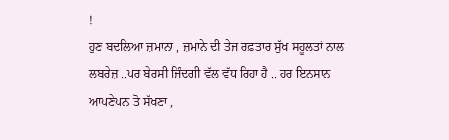!
ਹੁਣ ਬਦਲਿਆ ਜ਼ਮਾਨਾ , ਜ਼ਮਾਨੇ ਦੀ ਤੇਜ ਰਫ਼ਤਾਰ ਸੁੱਖ ਸਹੂਲਤਾਂ ਨਾਲ ਲਬਰੇਜ਼ ..ਪਰ ਬੇਰਸੀ ਜਿੰਦਗੀ ਵੱਲ ਵੱਧ ਰਿਹਾ ਹੈ .. ਹਰ ਇਨਸਾਨ ਆਪਣੇਪਨ ਤੋ ਸੱਖਣਾ ,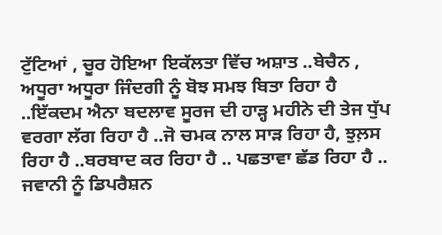ਟੁੱਟਿਆਂ , ਚੂਰ ਹੋਇਆ ਇਕੱਲਤਾ ਵਿੱਚ ਅਸ਼ਾਤ ..ਬੇਚੈਨ , ਅਧੂਰਾ ਅਧੂਰਾ ਜਿੰਦਗੀ ਨੂੰ ਬੋਝ ਸਮਝ ਬਿਤਾ ਰਿਹਾ ਹੈ ..ਇੱਕਦਮ ਐਨਾ ਬਦਲਾਵ ਸੂਰਜ ਦੀ ਹਾੜ੍ਹ ਮਹੀਨੇ ਦੀ ਤੇਜ ਧੁੱਪ ਵਰਗਾ ਲੱਗ ਰਿਹਾ ਹੈ ..ਜੋ ਚਮਕ ਨਾਲ ਸਾੜ ਰਿਹਾ ਹੈ, ਝੁਲ਼ਸ ਰਿਹਾ ਹੈ ..ਬਰਬਾਦ ਕਰ ਰਿਹਾ ਹੈ .. ਪਛਤਾਵਾ ਛੱਡ ਰਿਹਾ ਹੈ .. ਜਵਾਨੀ ਨੂੰ ਡਿਪਰੈਸ਼ਨ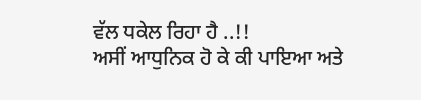ਵੱਲ ਧਕੇਲ ਰਿਹਾ ਹੈ ..!!
ਅਸੀਂ ਆਧੁਨਿਕ ਹੋ ਕੇ ਕੀ ਪਾਇਆ ਅਤੇ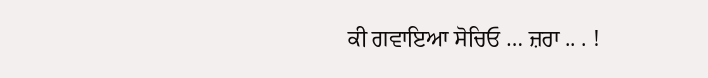ਕੀ ਗਵਾਇਆ ਸੋਚਿਓ … ਜ਼ਰਾ .. . !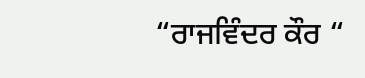“ਰਾਜਵਿੰਦਰ ਕੌਰ “